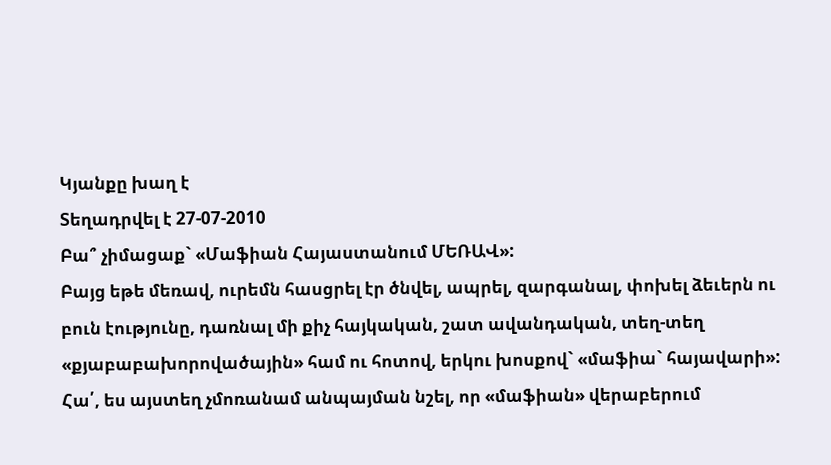Կյանքը խաղ է
Տեղադրվել է 27-07-2010
Բա՞ չիմացաք` «Մաֆիան Հայաստանում ՄԵՌԱՎ»:
Բայց եթե մեռավ, ուրեմն հասցրել էր ծնվել, ապրել, զարգանալ, փոխել ձեւերն ու բուն էությունը, դառնալ մի քիչ հայկական, շատ ավանդական, տեղ-տեղ «քյաբաբախորովածային» համ ու հոտով, երկու խոսքով` «մաֆիա` հայավարի»:
Հա՛, ես այստեղ չմոռանամ անպայման նշել, որ «մաֆիան» վերաբերում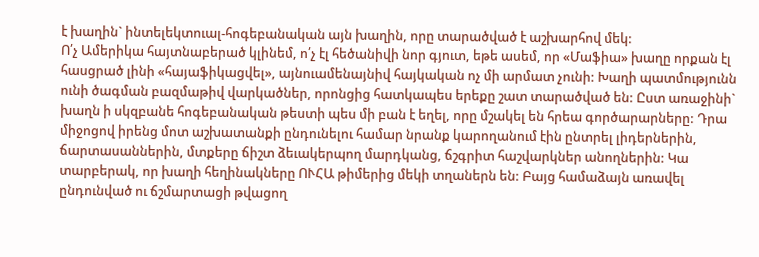է խաղին` ինտելեկտուալ-հոգեբանական այն խաղին, որը տարածված է աշխարհով մեկ:
Ո՛չ Ամերիկա հայտնաբերած կլինեմ, ո՛չ էլ հեծանիվի նոր գյուտ, եթե ասեմ, որ «Մաֆիա» խաղը որքան էլ հասցրած լինի «հայաֆիկացվել», այնուամենայնիվ հայկական ոչ մի արմատ չունի: Խաղի պատմությունն ունի ծագման բազմաթիվ վարկածներ, որոնցից հատկապես երեքը շատ տարածված են: Ըստ առաջինի` խաղն ի սկզբանե հոգեբանական թեստի պես մի բան է եղել, որը մշակել են հրեա գործարարները: Դրա միջոցով իրենց մոտ աշխատանքի ընդունելու համար նրանք կարողանում էին ընտրել լիդերներին, ճարտասաններին, մտքերը ճիշտ ձեւակերպող մարդկանց, ճշգրիտ հաշվարկներ անողներին: Կա տարբերակ, որ խաղի հեղինակները ՈՒՀԱ թիմերից մեկի տղաներն են: Բայց համաձայն առավել ընդունված ու ճշմարտացի թվացող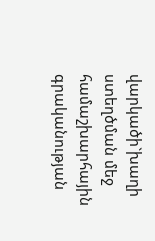վարկածի`խաղի ստեղծման մեջ համաշխարհային գրականության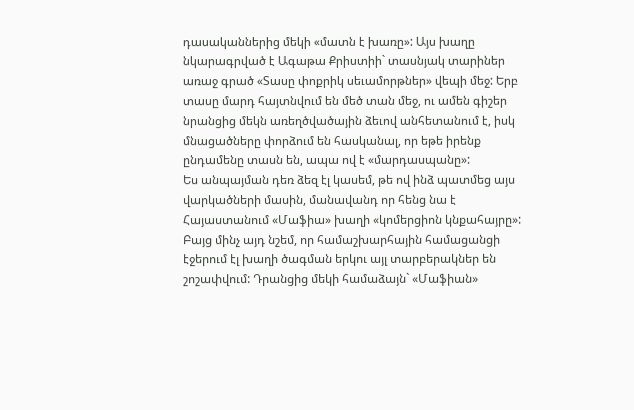դասականներից մեկի «մատն է խառը»: Այս խաղը նկարագրված է Ագաթա Քրիստիի` տասնյակ տարիներ առաջ գրած «Տասը փոքրիկ սեւամորթներ» վեպի մեջ: Երբ տասը մարդ հայտնվում են մեծ տան մեջ, ու ամեն գիշեր նրանցից մեկն առեղծվածային ձեւով անհետանում է, իսկ մնացածները փորձում են հասկանալ, որ եթե իրենք ընդամենը տասն են, ապա ով է «մարդասպանը»:
Ես անպայման դեռ ձեզ էլ կասեմ, թե ով ինձ պատմեց այս վարկածների մասին, մանավանդ որ հենց նա է Հայաստանում «Մաֆիա» խաղի «կոմերցիոն կնքահայրը»:
Բայց մինչ այդ նշեմ, որ համաշխարհային համացանցի էջերում էլ խաղի ծագման երկու այլ տարբերակներ են շոշափվում: Դրանցից մեկի համաձայն` «Մաֆիան»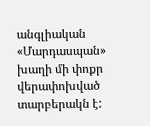անգլիական «Մարդասպան» խաղի մի փոքր վերափոխված տարբերակն է: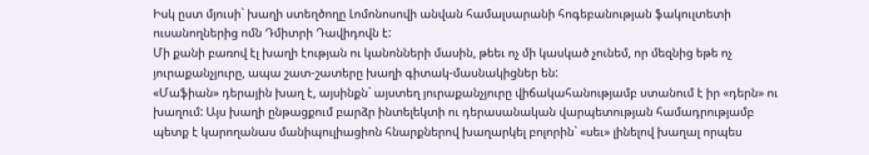Իսկ ըստ մյուսի` խաղի ստեղծողը Լոմոնոսովի անվան համալսարանի հոգեբանության ֆակուլտետի ուսանողներից ոմն Դմիտրի Դավիդովն է:
Մի քանի բառով էլ խաղի էության ու կանոնների մասին, թեեւ ոչ մի կասկած չունեմ, որ մեզնից եթե ոչ յուրաքանչյուրը, ապա շատ-շատերը խաղի գիտակ-մասնակիցներ են:
«Մաֆիան» դերային խաղ է, այսինքն` այստեղ յուրաքանչյուրը վիճակահանությամբ ստանում է իր «դերն» ու խաղում: Այս խաղի ընթացքում բարձր ինտելեկտի ու դերասանական վարպետության համադրությամբ պետք է կարողանաս մանիպուլիացիոն հնարքներով խաղարկել բոլորին` «սեւ» լինելով խաղալ որպես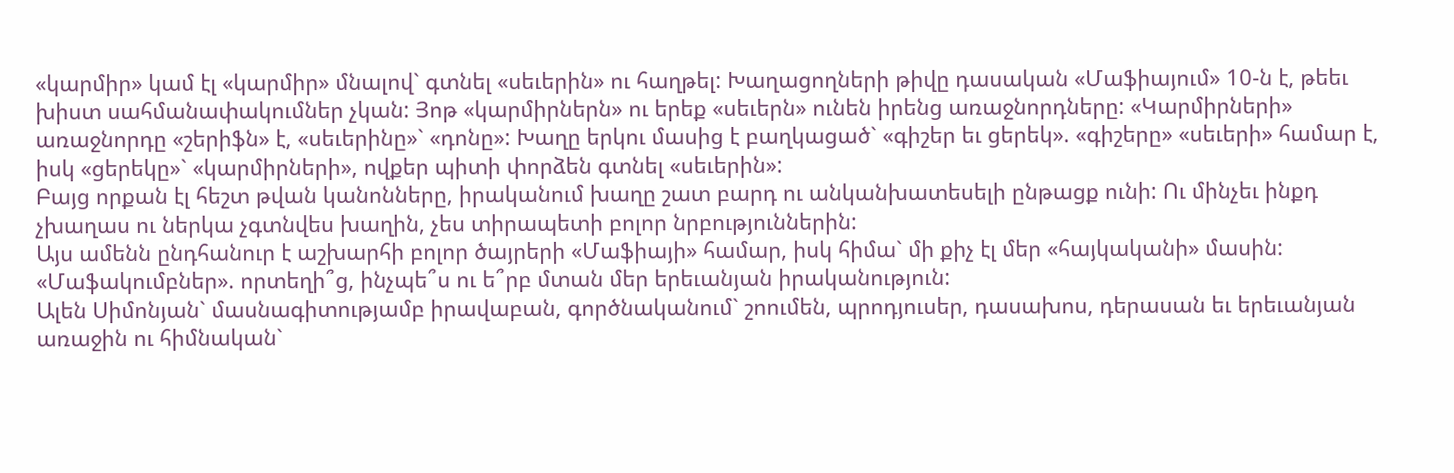«կարմիր» կամ էլ «կարմիր» մնալով` գտնել «սեւերին» ու հաղթել: Խաղացողների թիվը դասական «Մաֆիայում» 10-ն է, թեեւ խիստ սահմանափակումներ չկան: Յոթ «կարմիրներն» ու երեք «սեւերն» ունեն իրենց առաջնորդները: «Կարմիրների» առաջնորդը «շերիֆն» է, «սեւերինը»` «դոնը»: Խաղը երկու մասից է բաղկացած` «գիշեր եւ ցերեկ». «գիշերը» «սեւերի» համար է, իսկ «ցերեկը»` «կարմիրների», ովքեր պիտի փորձեն գտնել «սեւերին»:
Բայց որքան էլ հեշտ թվան կանոնները, իրականում խաղը շատ բարդ ու անկանխատեսելի ընթացք ունի: Ու մինչեւ ինքդ չխաղաս ու ներկա չգտնվես խաղին, չես տիրապետի բոլոր նրբություններին:
Այս ամենն ընդհանուր է աշխարհի բոլոր ծայրերի «Մաֆիայի» համար, իսկ հիմա` մի քիչ էլ մեր «հայկականի» մասին:
«Մաֆակումբներ». որտեղի՞ց, ինչպե՞ս ու ե՞րբ մտան մեր երեւանյան իրականություն:
Ալեն Սիմոնյան` մասնագիտությամբ իրավաբան, գործնականում` շոումեն, պրոդյուսեր, դասախոս, դերասան եւ երեւանյան առաջին ու հիմնական`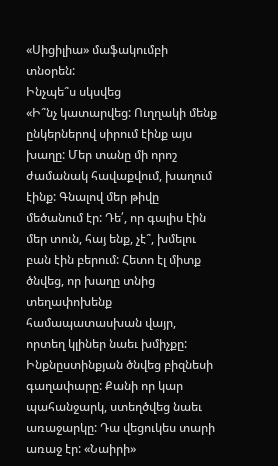«Սիցիլիա» մաֆակումբի տնօրեն:
Ինչպե՞ս սկսվեց
«Ի՞նչ կատարվեց: Ուղղակի մենք ընկերներով սիրում էինք այս խաղը: Մեր տանը մի որոշ ժամանակ հավաքվում, խաղում էինք: Գնալով մեր թիվը մեծանում էր: Դե՛, որ գալիս էին մեր տուն, հայ ենք, չէ՞, խմելու բան էին բերում: Հետո էլ միտք ծնվեց, որ խաղը տնից տեղափոխենք համապատասխան վայր, որտեղ կլիներ նաեւ խմիչքը: Ինքնըստինքյան ծնվեց բիզնեսի գաղափարը: Քանի որ կար պահանջարկ, ստեղծվեց նաեւ առաջարկը: Դա վեցուկես տարի առաջ էր: «Նաիրի»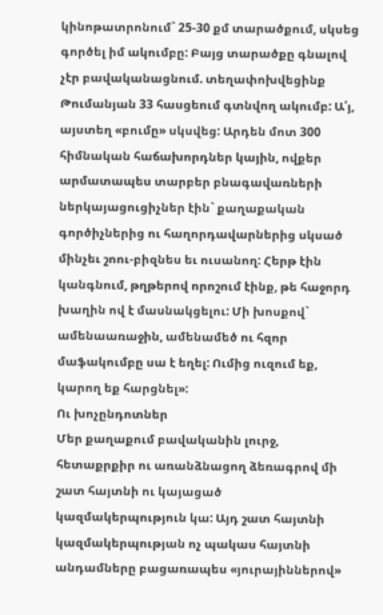կինոթատրոնում` 25-30 քմ տարածքում, սկսեց գործել իմ ակումբը: Բայց տարածքը գնալով չէր բավականացնում. տեղափոխվեցինք Թումանյան 33 հասցեում գտնվող ակումբ: Ա՛յ, այստեղ «բումը» սկսվեց: Արդեն մոտ 300 հիմնական հաճախորդներ կային, ովքեր արմատապես տարբեր բնագավառների ներկայացուցիչներ էին` քաղաքական գործիչներից ու հաղորդավարներից սկսած մինչեւ շոու-բիզնես եւ ուսանող: Հերթ էին կանգնում, թղթերով որոշում էինք, թե հաջորդ խաղին ով է մասնակցելու: Մի խոսքով` ամենաառաջին, ամենամեծ ու հզոր մաֆակումբը սա է եղել: Ումից ուզում եք, կարող եք հարցնել»:
Ու խոչընդոտներ
Մեր քաղաքում բավականին լուրջ, հետաքրքիր ու առանձնացող ձեռագրով մի շատ հայտնի ու կայացած կազմակերպություն կա: Այդ շատ հայտնի կազմակերպության ոչ պակաս հայտնի անդամները բացառապես «յուրայիններով»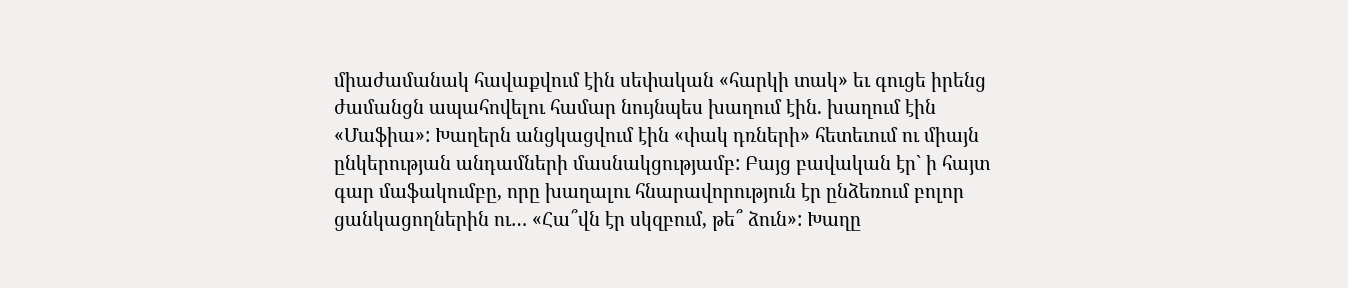միաժամանակ հավաքվում էին սեփական «հարկի տակ» եւ գուցե իրենց ժամանցն ապահովելու համար նույնպես խաղում էին. խաղում էին «Մաֆիա»: Խաղերն անցկացվում էին «փակ դռների» հետեւում ու միայն ընկերության անդամների մասնակցությամբ: Բայց բավական էր` ի հայտ գար մաֆակումբը, որը խաղալու հնարավորություն էր ընձեռում բոլոր ցանկացողներին ու… «Հա՞վն էր սկզբում, թե՞ ձուն»: Խաղը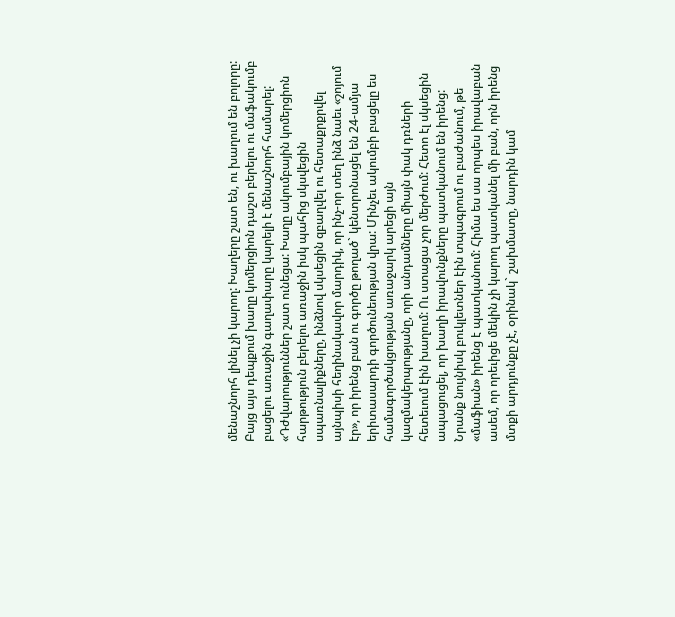մենաշնորհ լինել չի կարող: Խաղերը շատ են, ու խաղում են բոլորը: Բայց այս դեպքում խաղը կոմերցիոն դաշտ բերելու ու մաֆակումբ բացելու առաջին գաղափարը կարելի է մենաշնորհ համարել:
«Դժվարություններ շատ ունեցա: Խաղը ակումբային կոմերցիոն հարթություն բերելու առաջին իսկ պահից սկսվեցին սպառնալիքները, ինձնով սկսեցին զբաղվել ու հետաքրքրվել այնպիսի հեղինակավոր մարդիկ, որ ինչ-որ տեղ ինձ նաեւ «շոյում էր», որ իրենց բան ու գործը թողած` կենտրոնացել են 24-ամյա երիտասարդի գործունեության վրա: Մինչեւ ակումբի բացելը ես համագործակցության առաջարկ արեցի այն կազմակերպությանը, որի անդամները միայն փակ դռների հետեւում էին խաղում: Ու ստացա չոր մերժում: Հետո էլ սկսեցին ապացուցել, որ խաղի իրավունքները պատկանում են իրենց: Նրանք նույնիսկ բուկլետներ էին տպագրում ու բաժանում, թե «մաֆիան» իրենց է պատկանում: Հիմա ես սա որպես իրավաբան ասեմ, որ որեւիցե մեկին չի կարող պատկանել մի բան, որն իրենց մտքի արդյունքը չէ, օրինակ` շախմատը, նարդին կամ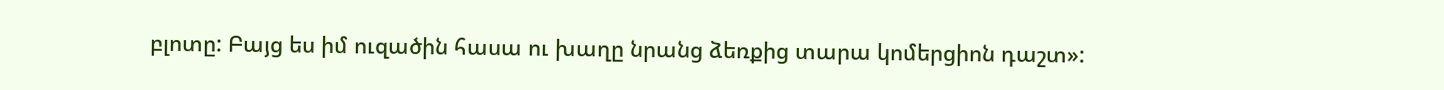բլոտը: Բայց ես իմ ուզածին հասա ու խաղը նրանց ձեռքից տարա կոմերցիոն դաշտ»: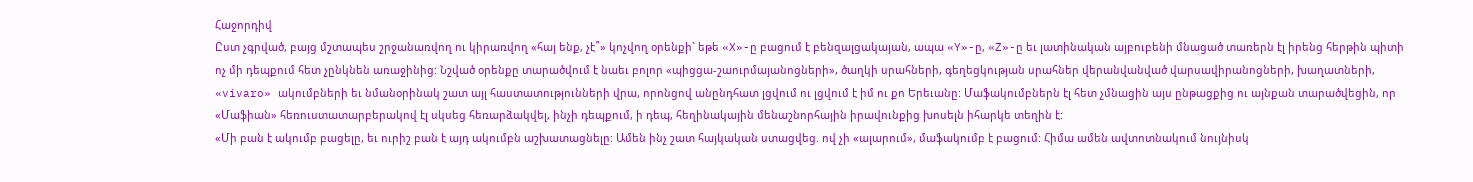Հաջորդիվ
Ըստ չգրված, բայց մշտապես շրջանառվող ու կիրառվող «հայ ենք, չէ՞» կոչվող օրենքի` եթե «X»-ը բացում է բենզալցակայան, ապա «Y»-ը, «Z»-ը եւ լատինական այբուբենի մնացած տառերն էլ իրենց հերթին պիտի ոչ մի դեպքում հետ չընկնեն առաջինից: Նշված օրենքը տարածվում է նաեւ բոլոր «պիցցա-շաուրմայանոցների», ծաղկի սրահների, գեղեցկության սրահներ վերանվանված վարսավիրանոցների, խաղատների, «vivaro» ակումբների եւ նմանօրինակ շատ այլ հաստատությունների վրա, որոնցով անընդհատ լցվում ու լցվում է իմ ու քո Երեւանը: Մաֆակումբներն էլ հետ չմնացին այս ընթացքից ու այնքան տարածվեցին, որ «Մաֆիան» հեռուստատարբերակով էլ սկսեց հեռարձակվել, ինչի դեպքում, ի դեպ, հեղինակային մենաշնորհային իրավունքից խոսելն իհարկե տեղին է:
«Մի բան է ակումբ բացելը, եւ ուրիշ բան է այդ ակումբն աշխատացնելը: Ամեն ինչ շատ հայկական ստացվեց. ով չի «ալարում», մաֆակումբ է բացում: Հիմա ամեն ավտոտնակում նույնիսկ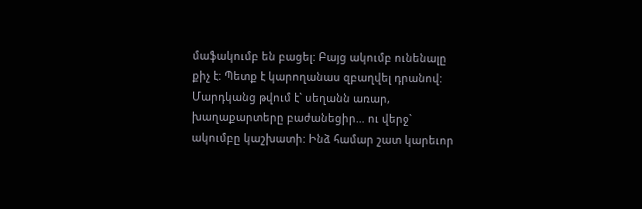մաֆակումբ են բացել: Բայց ակումբ ունենալը քիչ է: Պետք է կարողանաս զբաղվել դրանով: Մարդկանց թվում է` սեղանն առար, խաղաքարտերը բաժանեցիր… ու վերջ` ակումբը կաշխատի: Ինձ համար շատ կարեւոր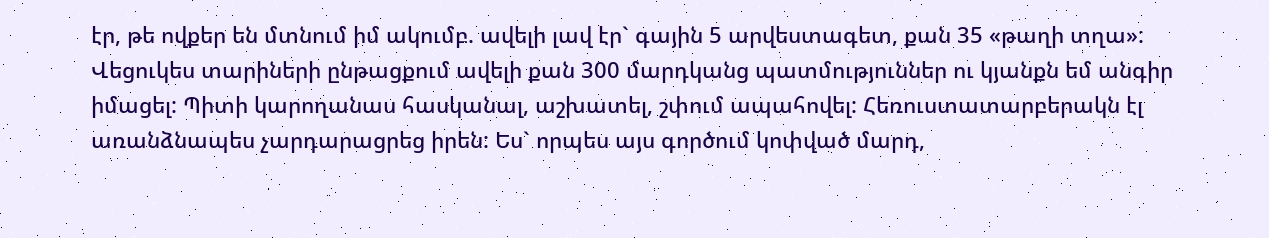էր, թե ովքեր են մտնում իմ ակումբ. ավելի լավ էր` գային 5 արվեստագետ, քան 35 «թաղի տղա»: Վեցուկես տարիների ընթացքում ավելի քան 300 մարդկանց պատմություններ ու կյանքն եմ անգիր իմացել: Պիտի կարողանաս հասկանալ, աշխատել, շփում ապահովել: Հեռուստատարբերակն էլ առանձնապես չարդարացրեց իրեն: Ես` որպես այս գործում կոփված մարդ,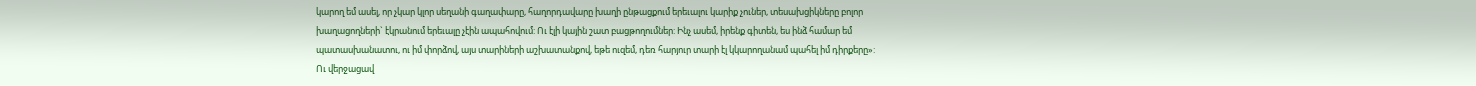կարող եմ ասել, որ չկար կլոր սեղանի գաղափարը, հաղորդավարը խաղի ընթացքում երեւալու կարիք չուներ, տեսախցիկները բոլոր խաղացողների` էկրանում երեւալը չէին ապահովում: Ու էլի կային շատ բացթողումներ: Ինչ ասեմ, իրենք գիտեն, ես ինձ համար եմ պատասխանատու, ու իմ փորձով, այս տարիների աշխատանքով, եթե ուզեմ, դեռ հարյուր տարի էլ կկարողանամ պահել իմ դիրքերը»:
Ու վերջացավ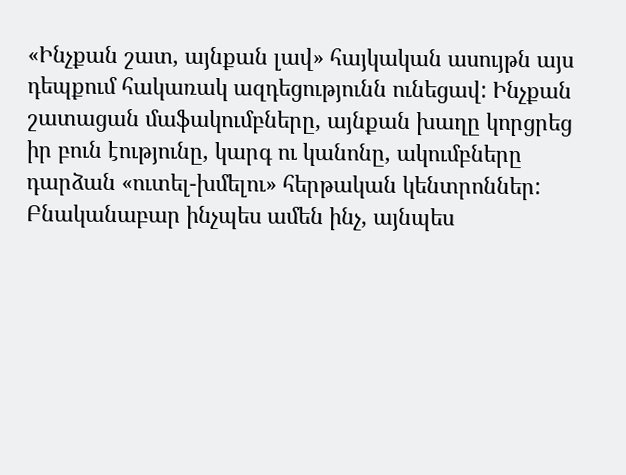«Ինչքան շատ, այնքան լավ» հայկական ասույթն այս դեպքում հակառակ ազդեցությունն ունեցավ: Ինչքան շատացան մաֆակումբները, այնքան խաղը կորցրեց իր բուն էությունը, կարգ ու կանոնը, ակումբները դարձան «ուտել-խմելու» հերթական կենտրոններ: Բնականաբար ինչպես ամեն ինչ, այնպես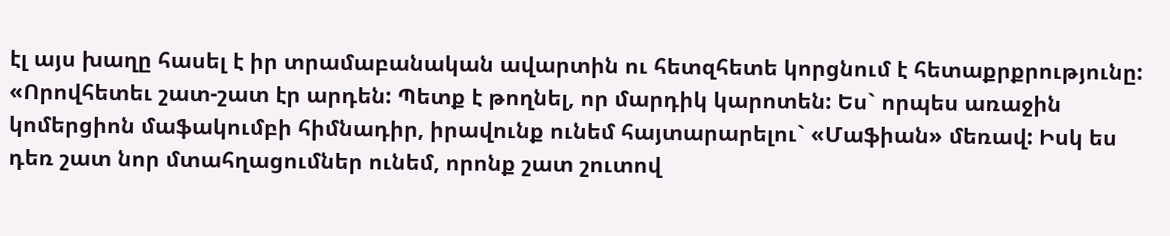էլ այս խաղը հասել է իր տրամաբանական ավարտին ու հետզհետե կորցնում է հետաքրքրությունը:
«Որովհետեւ շատ-շատ էր արդեն: Պետք է թողնել, որ մարդիկ կարոտեն: Ես` որպես առաջին կոմերցիոն մաֆակումբի հիմնադիր, իրավունք ունեմ հայտարարելու` «Մաֆիան» մեռավ: Իսկ ես դեռ շատ նոր մտահղացումներ ունեմ, որոնք շատ շուտով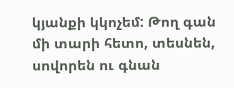կյանքի կկոչեմ: Թող գան մի տարի հետո, տեսնեն, սովորեն ու գնան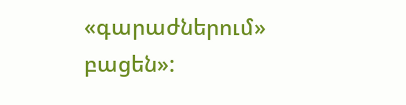«գարաժներում» բացեն»: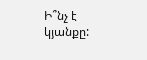Ի՞նչ է կյանքը: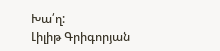Խա՛ղ:
Լիլիթ Գրիգորյան